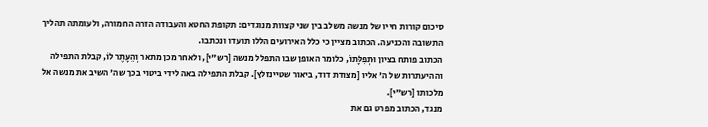סיכום קורות חייו של מנשה משלב בין שני קצוות מנוגדים: תקופת החטא והעבודה הזרה החמורה, ולעומתה תהליך התשובה והכניעה. הכתוב מציין כי כלל האירועים הללו תועדו ונכתבו.
הכתוב פותח בציון וּתְפִלָּתוֹ, כלומר האופן שבו התפלל מנשה [רש"י], ולאחר מכן מתאר וְהֵעָתֶר לוֹ, קבלת התפילה וההיעתרות של ה' אליו [מצודת דוד, ביאור שטיינזלץ]. קבלת התפילה באה לידי ביטוי בכך שה' השיב את מנשה אל מלכותו [רש"י].
מנגד, הכתוב מפרט גם את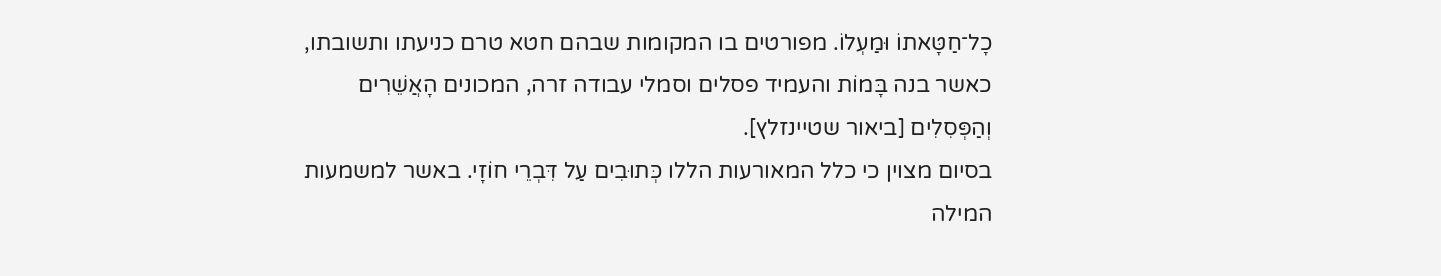כָל־חַטָּאתוֹ וּמַעְלוֹ. מפורטים בו המקומות שבהם חטא טרם כניעתו ותשובתו, כאשר בנה בָּמוֹת והעמיד פסלים וסמלי עבודה זרה, המכונים הָאֲשֵׁרִים וְהַפְּסִלִים [ביאור שטיינזלץ].
בסיום מצוין כי כלל המאורעות הללו כְּתוּבִים עַל דִּבְרֵי חוֹזָי. באשר למשמעות המילה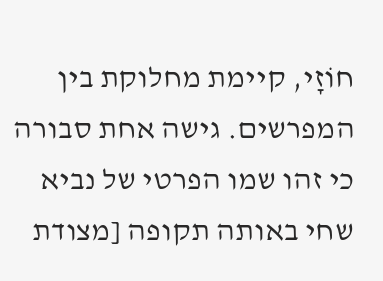חוֹזָי, קיימת מחלוקת בין המפרשים. גישה אחת סבורה כי זהו שמו הפרטי של נביא שחי באותה תקופה [מצודת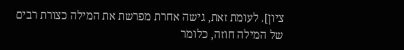ציון]. לעומת זאת, גישה אחרת מפרשת את המילה כצורת רבים של המילה חוזה, כלומר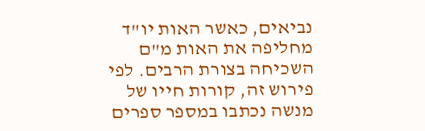נביאים, כאשר האות יו"ד מחליפה את האות מ"ם השכיחה בצורת הרבים. לפי פירוש זה, קורות חייו של מנשה נכתבו במספר ספרים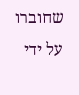שחוברו על ידי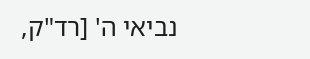נביאי ה' [רד"ק,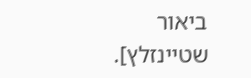ביאור שטיינזלץ].